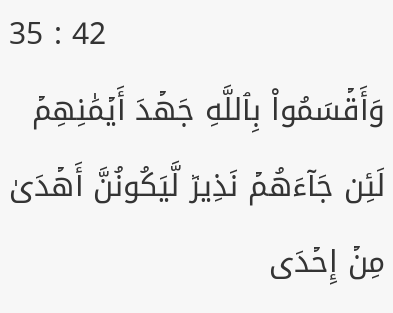35 : 42
وَأَقۡسَمُواْ بِٱللَّهِ جَهۡدَ أَيۡمَٰنِهِمۡ لَئِن جَآءَهُمۡ نَذِيرٞ لَّيَكُونُنَّ أَهۡدَىٰ مِنۡ إِحۡدَى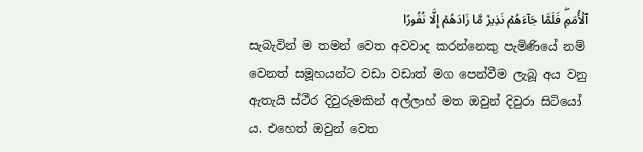ٱلۡأُمَمِۖ فَلَمَّا جَآءَهُمۡ نَذِيرٞ مَّا زَادَهُمۡ إِلَّا نُفُورًا
සැබැවින් ම තමන් වෙත අවවාද කරන්නෙකු පැමිණියේ නම් වෙනත් සමූහයන්ට වඩා වඩාත් මග පෙන්වීම ලැබූ අය වනු ඇතැයි ස්ථීර දිවුරුමකින් අල්ලාහ් මත ඔවුන් දිවුරා සිටියෝ ය. එහෙත් ඔවුන් වෙත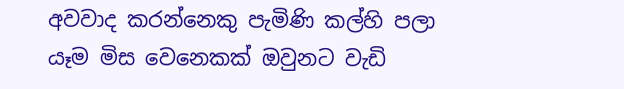අවවාද කරන්නෙකු පැමිණි කල්හි පලා යෑම මිස වෙනෙකක් ඔවුනට වැඩි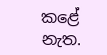කළේ නැත.